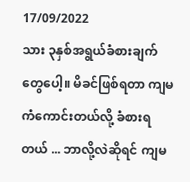17/09/2022
သား ၃နှစ်အရွယ်ခံစားချက်တွေပေါ့။ မိခင်ဖြစ်ရတာ ကျမကံကောင်းတယ်လို့ ခံစားရတယ် ... ဘာလို့လဲဆိုရင် ကျမ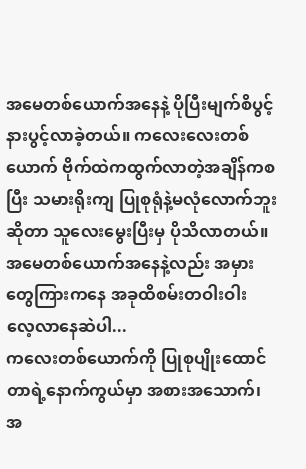အမေတစ်ယောက်အနေနဲ့ ပိုပြီးမျက်စိပွင့်နားပွင့်လာခဲ့တယ်။ ကလေးလေးတစ်ယောက် ဗိုက်ထဲကထွက်လာတဲ့အချိန်ကစပြီး သမားရိုးကျ ပြုစုရုံနဲ့မလုံလောက်ဘူးဆိုတာ သူလေးမွေးပြီးမှ ပိုသိလာတယ်။ အမေတစ်ယောက်အနေနဲ့လည်း အမှားတွေကြားကနေ အခုထိစမ်းတဝါးဝါး လေ့လာနေဆဲပါ...
ကလေးတစ်ယောက်ကို ပြုစုပျိုးထောင်တာရဲ့နောက်ကွယ်မှာ အစားအသောက်၊ အ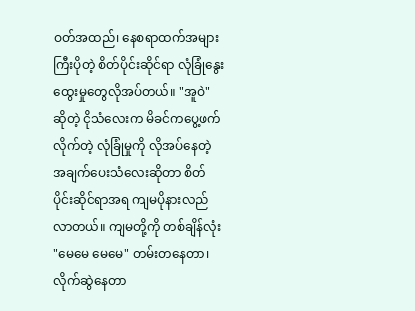ဝတ်အထည်၊ နေစရာထက်အများကြီးပိုတဲ့ စိတ်ပိုင်းဆိုင်ရာ လုံခြုံနွေးထွေးမှုတွေလိုအပ်တယ်။ "အူဝဲ" ဆိုတဲ့ ငိုသံလေးက မိခင်ကပွေ့ဖက်လိုက်တဲ့ လုံခြုံမှုကို လိုအပ်နေတဲ့ အချက်ပေးသံလေးဆိုတာ စိတ်ပိုင်းဆိုင်ရာအရ ကျမပိုနားလည်လာတယ်။ ကျမတို့ကို တစ်ချိန်လုံး "မေမေ မေမေ" တမ်းတနေတာ၊ လိုက်ဆွဲနေတာ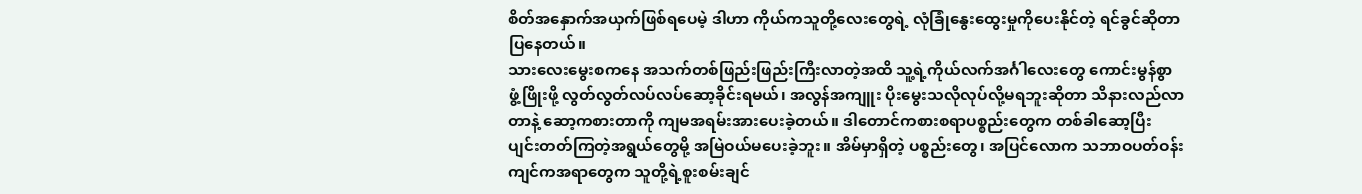စိတ်အနှောက်အယှက်ဖြစ်ရပေမဲ့ ဒါဟာ ကိုယ်ကသူတို့လေးတွေရဲ့ လုံခြုံနွေးထွေးမှုကိုပေးနိုင်တဲ့ ရင်ခွင်ဆိုတာ ပြနေတယ်။
သားလေးမွေးစကနေ အသက်တစ်ဖြည်းဖြည်းကြီးလာတဲ့အထိ သူ့ရဲ့ကိုယ်လက်အင်္ဂါလေးတွေ ကောင်းမွန်စွာ ဖွံ့ဖြိုးဖို့ လွတ်လွတ်လပ်လပ်ဆော့ခိုင်းရမယ်၊ အလွန်အကျူး ပိုးမွေးသလိုလုပ်လို့မရဘူးဆိုတာ သိနားလည်လာတာနဲ့ ဆော့ကစားတာကို ကျမအရမ်းအားပေးခဲ့တယ်။ ဒါတောင်ကစားစရာပစ္စည်းတွေက တစ်ခါဆော့ပြီး ပျင်းတတ်ကြတဲ့အရွယ်တွေမို့ အမြဲဝယ်မပေးခဲ့ဘူး။ အိမ်မှာရှိတဲ့ ပစ္စည်းတွေ၊ အပြင်လောက သဘာဝပတ်ဝန်းကျင်ကအရာတွေက သူတို့ရဲ့စူးစမ်းချင်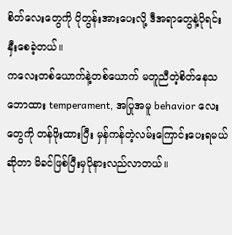စိတ်လေးတွေကို ပိုတွန်းအားပေးလို့ ဒီအရာတွေနဲ့ပိုရင်းနှီးစေခဲ့တယ်။
ကလေးတစ်ယောက်နဲ့တစ်ယောက် မတူညီတဲ့စိတ်နေသဘောထား temperament, အပြုအမူ behavior လေးတွေကို တန်ဖိုးထားပြီး မှန်ကန်တဲ့လမ်းကြောင်းပေးရမယ်ဆိုတာ မိခင်ဖြစ်ပြီးမှပိုနားလည်လာတယ်။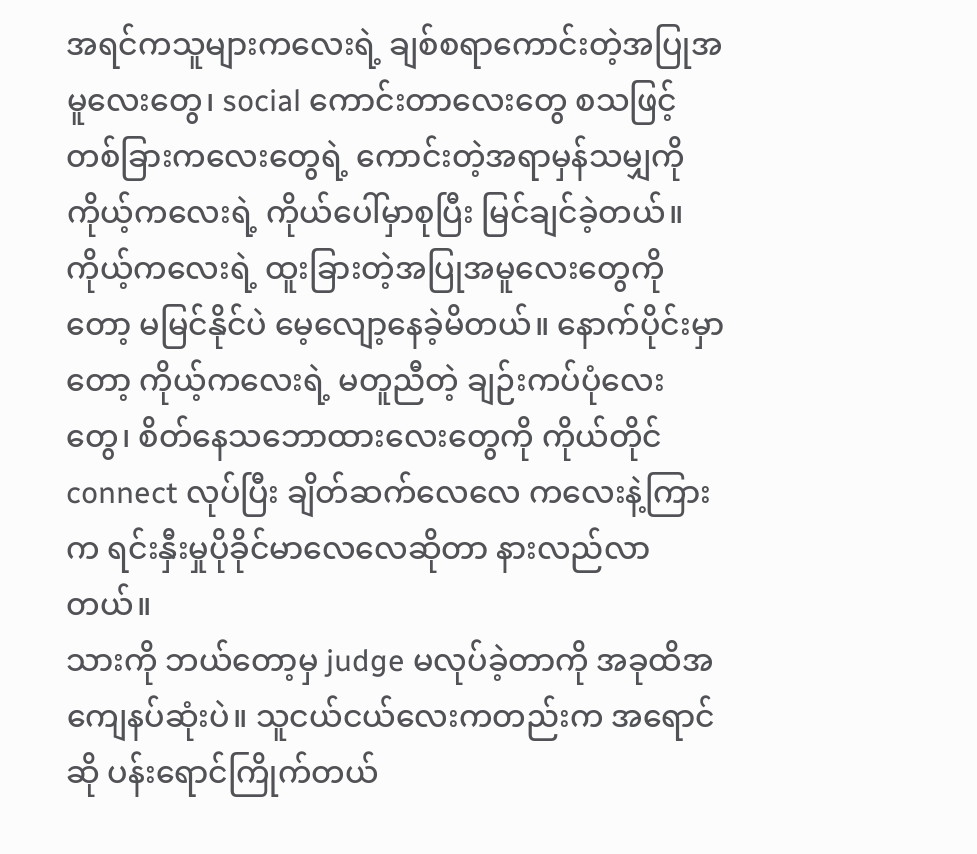အရင်ကသူများကလေးရဲ့ ချစ်စရာကောင်းတဲ့အပြုအမူလေးတွေ၊ social ကောင်းတာလေးတွေ စသဖြင့်တစ်ခြားကလေးတွေရဲ့ ကောင်းတဲ့အရာမှန်သမျှကို ကိုယ့်ကလေးရဲ့ ကိုယ်ပေါ်မှာစုပြီး မြင်ချင်ခဲ့တယ်။ ကိုယ့်ကလေးရဲ့ ထူးခြားတဲ့အပြုအမူလေးတွေကိုတော့ မမြင်နိုင်ပဲ မေ့လျော့နေခဲ့မိတယ်။ နောက်ပိုင်းမှာတော့ ကိုယ့်ကလေးရဲ့ မတူညီတဲ့ ချဉ်းကပ်ပုံလေးတွေ၊ စိတ်နေသဘောထားလေးတွေကို ကိုယ်တိုင် connect လုပ်ပြီး ချိတ်ဆက်လေလေ ကလေးနဲ့ကြားက ရင်းနှီးမှုပိုခိုင်မာလေလေဆိုတာ နားလည်လာတယ်။
သားကို ဘယ်တော့မှ judge မလုပ်ခဲ့တာကို အခုထိအကျေနပ်ဆုံးပဲ။ သူငယ်ငယ်လေးကတည်းက အရောင်ဆို ပန်းရောင်ကြိုက်တယ်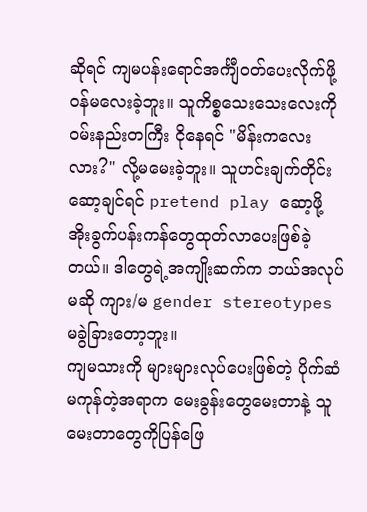ဆိုရင် ကျမပန်းရောင်အင်္ကျီဝတ်ပေးလိုက်ဖို့ဝန်မလေးခဲ့ဘူး။ သူကိစ္စသေးသေးလေးကို ဝမ်းနည်းတကြီး ငိုနေရင် "မိန်းကလေးလား?" လို့မမေးခဲ့ဘူး။ သူဟင်းချက်တိုင်းဆော့ချင်ရင် pretend play ဆော့ဖို့ အိုးခွက်ပန်းကန်တွေထုတ်လာပေးဖြစ်ခဲ့တယ်။ ဒါတွေရဲ့အကျိုးဆက်က ဘယ်အလုပ်မဆို ကျား/မ gender stereotypes မခွဲခြားတော့ဘူး။
ကျမသားကို များများလုပ်ပေးဖြစ်တဲ့ ပိုက်ဆံမကုန်တဲ့အရာက မေးခွန်းတွေမေးတာနဲ့ သူမေးတာတွေကိုပြန်ဖြေ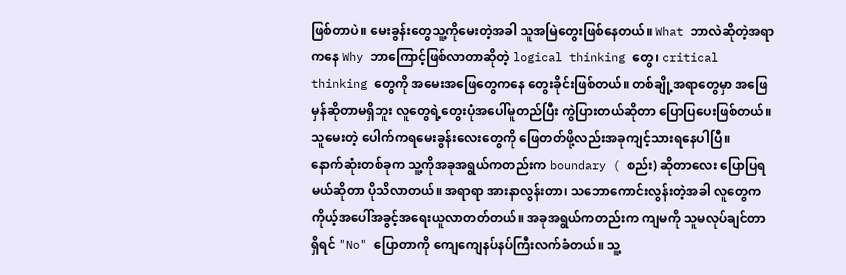ဖြစ်တာပဲ။ မေးခွန်းတွေသူ့ကိုမေးတဲ့အခါ သူအမြဲတွေးဖြစ်နေတယ်။ What ဘာလဲဆိုတဲ့အရာကနေ Why ဘာကြောင့်ဖြစ်လာတာဆိုတဲ့ logical thinking တွေ၊ critical thinking တွေကို အမေးအဖြေတွေကနေ တွေးခိုင်းဖြစ်တယ်။ တစ်ချို့အရာတွေမှာ အဖြေမှန်ဆိုတာမရှိဘူး လူတွေရဲ့တွေးပုံအပေါ်မူတည်ပြီး ကွဲပြားတယ်ဆိုတာ ပြောပြပေးဖြစ်တယ်။ သူမေးတဲ့ ပေါက်ကရမေးခွန်းလေးတွေကို ဖြေတတ်ဖို့လည်းအခုကျင့်သားရနေပါပြီ။
နောက်ဆုံးတစ်ခုက သူ့ကိုအခုအရွယ်ကတည်းက boundary ( စည်း) ဆိုတာလေး ပြောပြရမယ်ဆိုတာ ပိုသိလာတယ်။ အရာရာ အားနာလွန်းတာ၊ သဘောကောင်းလွန်းတဲ့အခါ လူတွေက ကိုယ့်အပေါ်အခွင့်အရေးယူလာတတ်တယ်။ အခုအရွယ်ကတည်းက ကျမကို သူမလုပ်ချင်တာရှိရင် "No" ပြောတာကို ကျေကျေနပ်နပ်ကြီးလက်ခံတယ်။ သူ့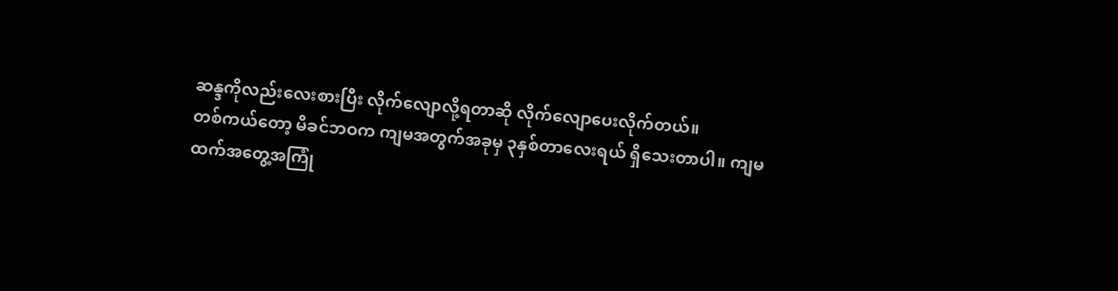ဆန္ဒကိုလည်းလေးစားပြီး လိုက်လျောလို့ရတာဆို လိုက်လျောပေးလိုက်တယ်။
တစ်ကယ်တော့ မိခင်ဘဝက ကျမအတွက်အခုမှ ၃နှစ်တာလေးရယ် ရှိသေးတာပါ။ ကျမထက်အတွေ့အကြုံ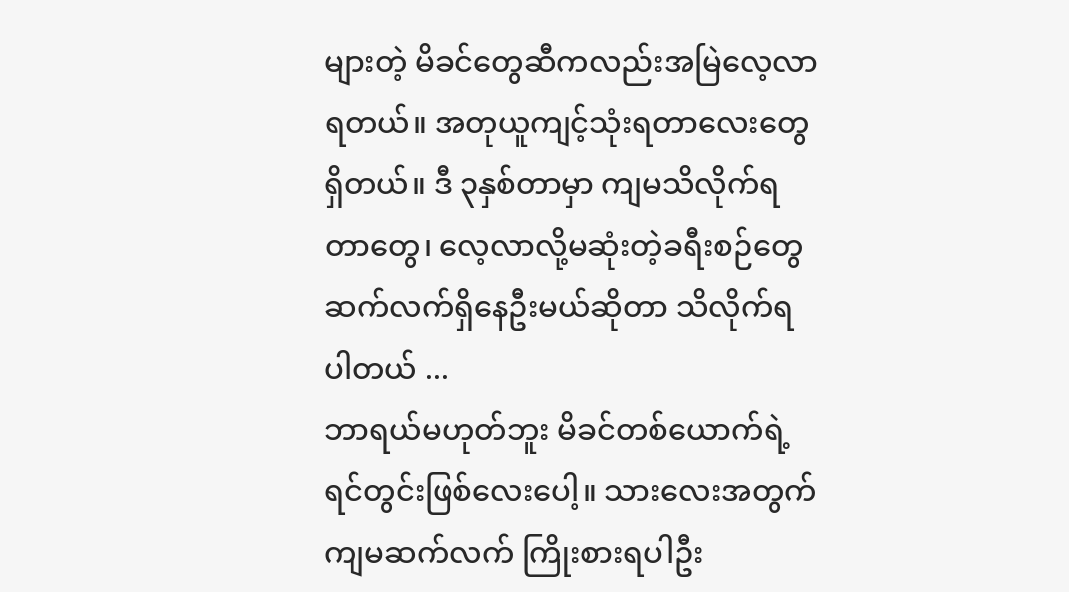များတဲ့ မိခင်တွေဆီကလည်းအမြဲလေ့လာရတယ်။ အတုယူကျင့်သုံးရတာလေးတွေရှိတယ်။ ဒီ ၃နှစ်တာမှာ ကျမသိလိုက်ရတာတွေ၊ လေ့လာလို့မဆုံးတဲ့ခရီးစဉ်တွေဆက်လက်ရှိနေဦးမယ်ဆိုတာ သိလိုက်ရပါတယ် ...
ဘာရယ်မဟုတ်ဘူး မိခင်တစ်ယောက်ရဲ့ ရင်တွင်းဖြစ်လေးပေါ့။ သားလေးအတွက် ကျမဆက်လက် ကြိုးစားရပါဦး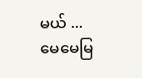မယ် ...
မေမေမြ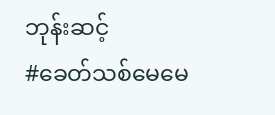ဘုန်းဆင့်
#ခေတ်သစ်မေမေ